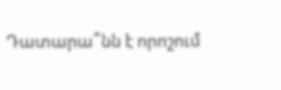Դատարա՞նն է որոշում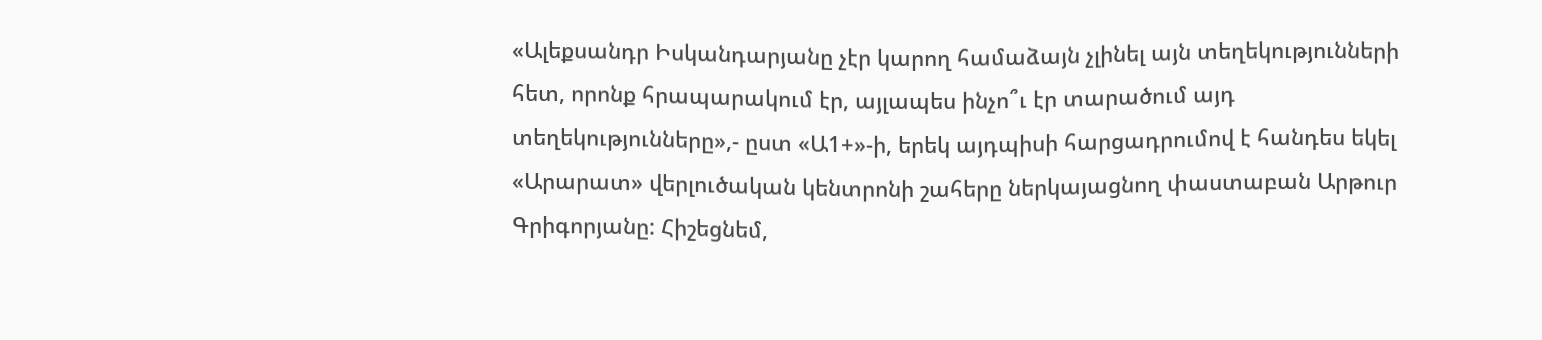«Ալեքսանդր Իսկանդարյանը չէր կարող համաձայն չլինել այն տեղեկությունների հետ, որոնք հրապարակում էր, այլապես ինչո՞ւ էր տարածում այդ տեղեկությունները»,- ըստ «Ա1+»-ի, երեկ այդպիսի հարցադրումով է հանդես եկել «Արարատ» վերլուծական կենտրոնի շահերը ներկայացնող փաստաբան Արթուր Գրիգորյանը: Հիշեցնեմ,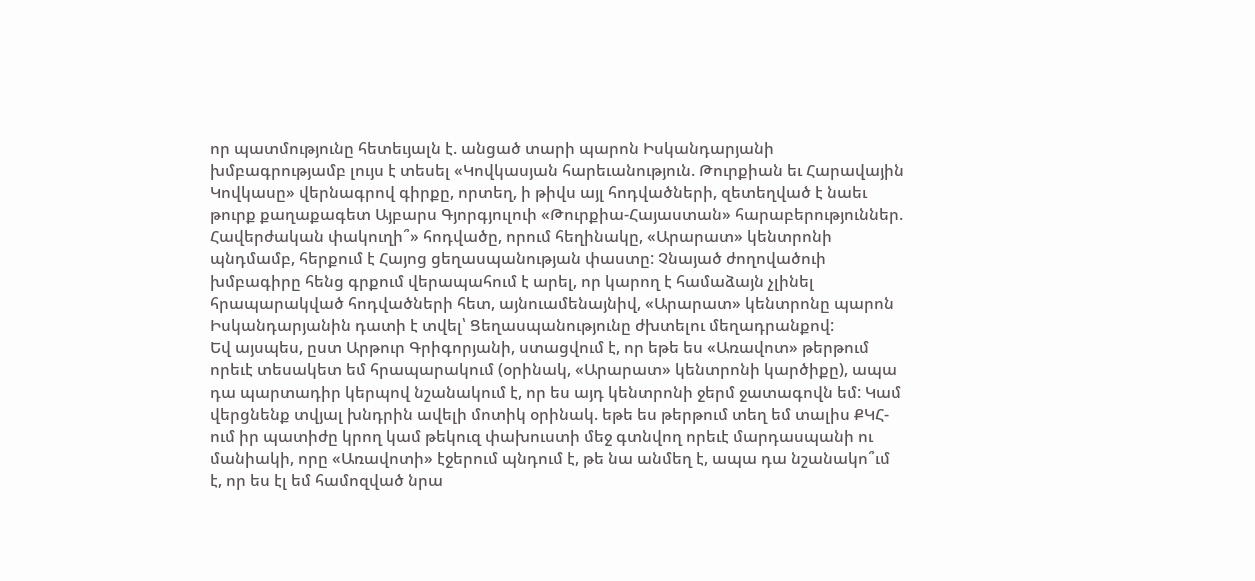որ պատմությունը հետեւյալն է. անցած տարի պարոն Իսկանդարյանի խմբագրությամբ լույս է տեսել «Կովկասյան հարեւանություն. Թուրքիան եւ Հարավային Կովկասը» վերնագրով գիրքը, որտեղ, ի թիվս այլ հոդվածների, զետեղված է նաեւ թուրք քաղաքագետ Այբարս Գյորգյուլուի «Թուրքիա-Հայաստան» հարաբերություններ. Հավերժական փակուղի՞» հոդվածը, որում հեղինակը, «Արարատ» կենտրոնի պնդմամբ, հերքում է Հայոց ցեղասպանության փաստը: Չնայած ժողովածուի խմբագիրը հենց գրքում վերապահում է արել, որ կարող է համաձայն չլինել հրապարակված հոդվածների հետ, այնուամենայնիվ, «Արարատ» կենտրոնը պարոն Իսկանդարյանին դատի է տվել՝ Ցեղասպանությունը ժխտելու մեղադրանքով:
Եվ այսպես, ըստ Արթուր Գրիգորյանի, ստացվում է, որ եթե ես «Առավոտ» թերթում որեւէ տեսակետ եմ հրապարակում (օրինակ, «Արարատ» կենտրոնի կարծիքը), ապա դա պարտադիր կերպով նշանակում է, որ ես այդ կենտրոնի ջերմ ջատագովն եմ: Կամ վերցնենք տվյալ խնդրին ավելի մոտիկ օրինակ. եթե ես թերթում տեղ եմ տալիս ՔԿՀ-ում իր պատիժը կրող կամ թեկուզ փախուստի մեջ գտնվող որեւէ մարդասպանի ու մանիակի, որը «Առավոտի» էջերում պնդում է, թե նա անմեղ է, ապա դա նշանակո՞ւմ է, որ ես էլ եմ համոզված նրա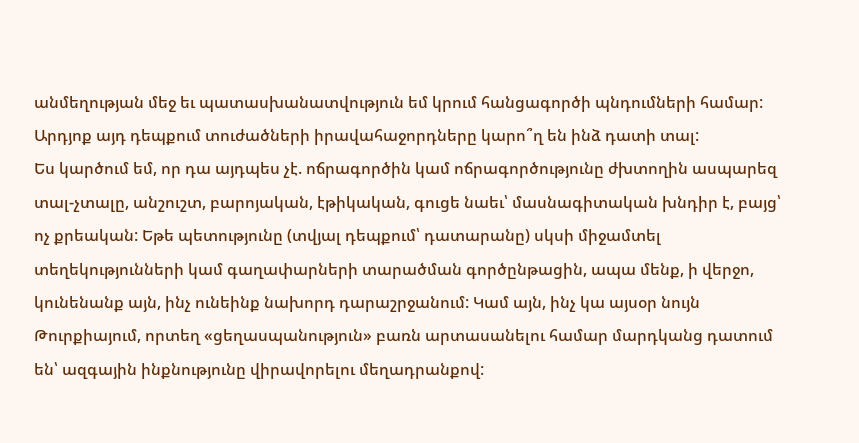անմեղության մեջ եւ պատասխանատվություն եմ կրում հանցագործի պնդումների համար: Արդյոք այդ դեպքում տուժածների իրավահաջորդները կարո՞ղ են ինձ դատի տալ:
Ես կարծում եմ, որ դա այդպես չէ. ոճրագործին կամ ոճրագործությունը ժխտողին ասպարեզ տալ-չտալը, անշուշտ, բարոյական, էթիկական, գուցե նաեւ՝ մասնագիտական խնդիր է, բայց՝ ոչ քրեական: Եթե պետությունը (տվյալ դեպքում՝ դատարանը) սկսի միջամտել տեղեկությունների կամ գաղափարների տարածման գործընթացին, ապա մենք, ի վերջո, կունենանք այն, ինչ ունեինք նախորդ դարաշրջանում: Կամ այն, ինչ կա այսօր նույն Թուրքիայում, որտեղ «ցեղասպանություն» բառն արտասանելու համար մարդկանց դատում են՝ ազգային ինքնությունը վիրավորելու մեղադրանքով: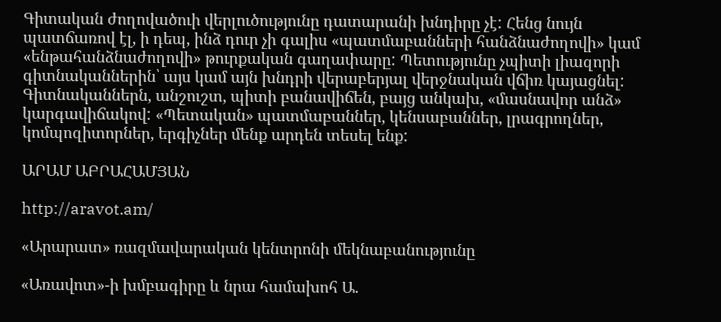Գիտական ժողովածուի վերլուծությունը դատարանի խնդիրը չէ: Հենց նույն պատճառով էլ, ի դեպ, ինձ դուր չի գալիս «պատմաբանների հանձնաժողովի» կամ «ենթահանձնաժողովի» թուրքական գաղափարը: Պետությունը չպիտի լիազորի գիտնականներին՝ այս կամ այն խնդրի վերաբերյալ վերջնական վճիռ կայացնել: Գիտնականներն, անշուշտ, պիտի բանավիճեն, բայց անկախ, «մասնավոր անձ» կարգավիճակով: «Պետական» պատմաբաններ, կենսաբաններ, լրագրողներ, կոմպոզիտորներ, երգիչներ մենք արդեն տեսել ենք:

ԱՐԱՄ ԱԲՐԱՀԱՄՅԱՆ

http://aravot.am/

«Արարատ» ռազմավարական կենտրոնի մեկնաբանությունը

«Առավոտ»-ի խմբագիրը և նրա համախոհ Ա.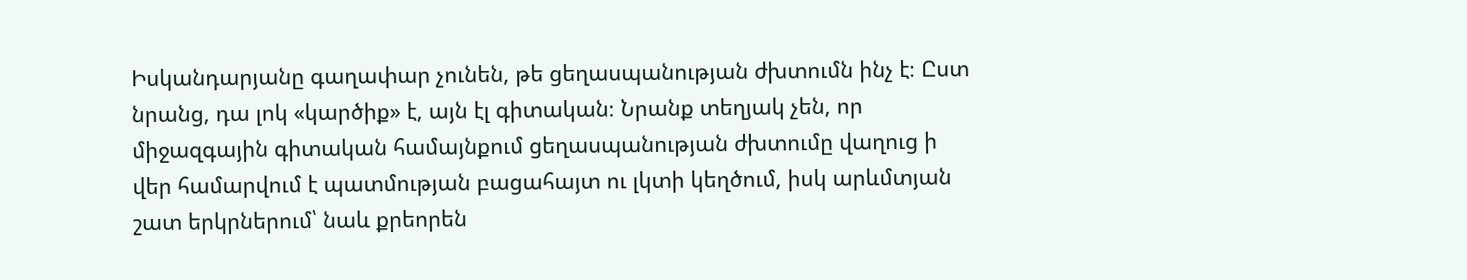Իսկանդարյանը գաղափար չունեն, թե ցեղասպանության ժխտումն ինչ է։ Ըստ նրանց, դա լոկ «կարծիք» է, այն էլ գիտական։ Նրանք տեղյակ չեն, որ միջազգային գիտական համայնքում ցեղասպանության ժխտումը վաղուց ի վեր համարվում է պատմության բացահայտ ու լկտի կեղծում, իսկ արևմտյան շատ երկրներում՝ նաև քրեորեն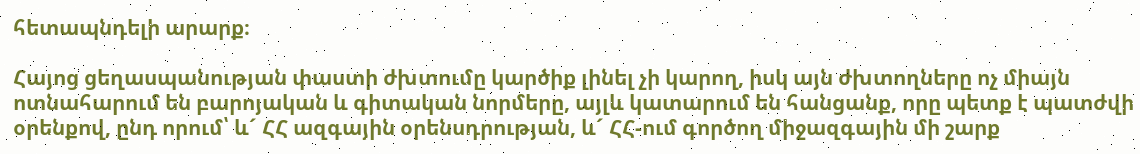հետապնդելի արարք։

Հայոց ցեղասպանության փաստի ժխտումը կարծիք լինել չի կարող, իսկ այն ժխտողները ոչ միայն ոտնահարում են բարոյական և գիտական նորմերը, այլև կատարում են հանցանք, որը պետք է պատժվի օրենքով, ընդ որում՝ և´ ՀՀ ազգային օրենսդրության, և´ ՀՀ-ում գործող միջազգային մի շարք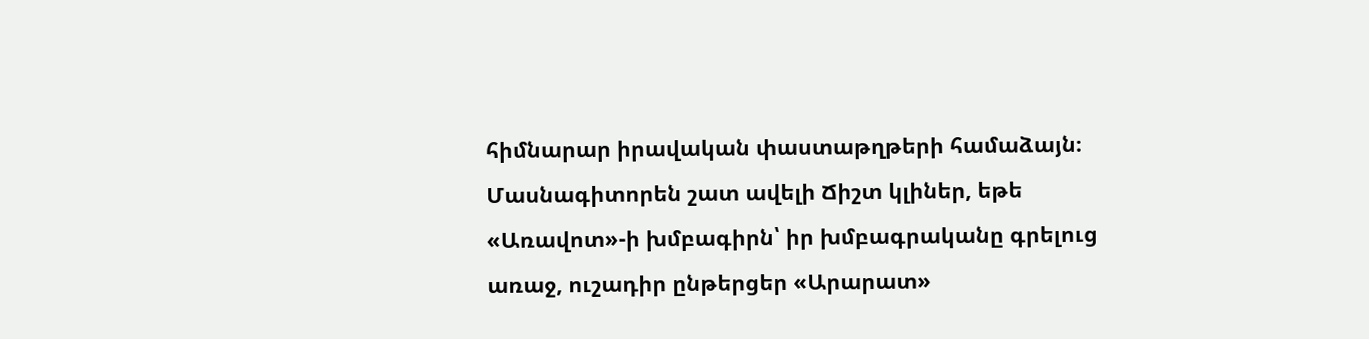հիմնարար իրավական փաստաթղթերի համաձայն։ Մասնագիտորեն շատ ավելի Ճիշտ կլիներ, եթե «Առավոտ»-ի խմբագիրն՝ իր խմբագրականը գրելուց առաջ, ուշադիր ընթերցեր «Արարատ»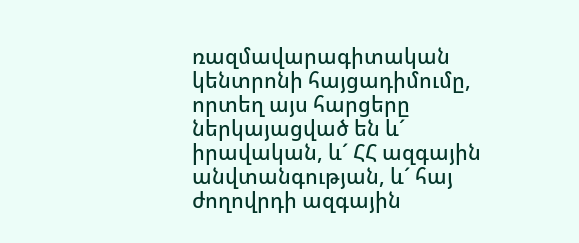ռազմավարագիտական կենտրոնի հայցադիմումը, որտեղ այս հարցերը ներկայացված են և´ իրավական, և´ ՀՀ ազգային անվտանգության, և´ հայ ժողովրդի ազգային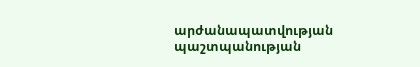արժանապատվության պաշտպանության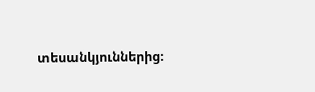տեսանկյուններից։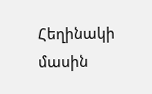Հեղինակի մասին